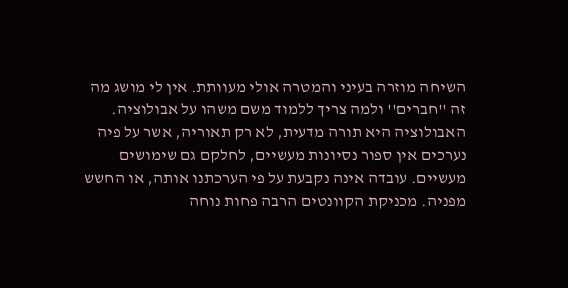השיחה מוזרה בעיני והמטרה אולי מעוותת. אין לי מושג מה זה ''חברים'' ולמה צריך ללמוד משם משהו על אבולוציה. האבולוציה היא תורה מדעית, לא רק תאוריה, אשר על פיה נערכים אין ספור נסיונות מעשיים, לחלקם גם שימושים מעשיים. עובדה אינה נקבעת על פי הערכתנו אותה, או החשש מפניה. מכניקת הקוונטים הרבה פחות נוחה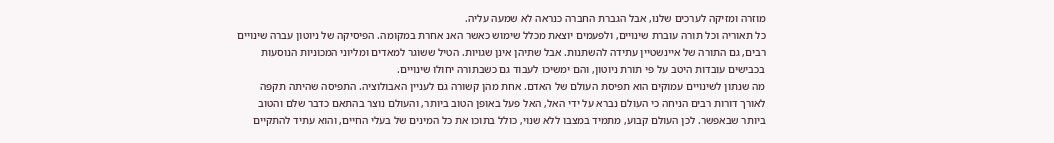מוזרה ומזיקה לערכים שלנו, אבל הגברת החברה כנראה לא שמעה עליה.
כל תאוריה וכל תורה עוברת שינויים, ולפעמים יוצאת מכלל שימוש כאשר האנ אחרת במקומה. הפיסיקה של ניוטון עברה שינויים רבים, גם התורה של איינשטיין עתידה להשתנות. אבל שתיהן אינן שגויות. הטיל ששוגר למאדים ומליוני המכוניות הנוסעות בכבישים עובדות היטב על פי תורת ניוטון, והם ימשיכו לעבוד גם כשבתורה יחולו שינויים.
מה שנתון לשינויים עמוקים הוא תפיסת העולם של האדם. אחת מהן קשורה גם לעניין האבולוציה. התפיסה שהיתה תקפה לאורך דורות רבים הניחה כי העולם נברא על ידי האל, האל פעל באופן הטוב ביותר, והעולם נוצר בהתאם כדבר שלם והטוב ביותר שבאפשר. לכן העולם קבוע, מתמיד במצבו ללא שנוי, כולל בתוכו את כל המינים של בעלי החיים, והוא עתיד להתקיים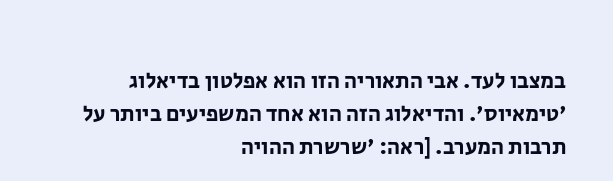במצבו לעד. אבי התאוריה הזו הוא אפלטון בדיאלוג 'טימאיוס'. והדיאלוג הזה הוא אחד המשפיעים ביותר על תרבות המערב. [ראה: 'שרשרת ההויה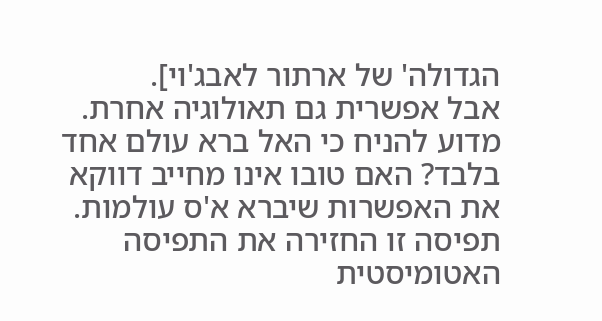הגדולה' של ארתור לאבג'וי].
אבל אפשרית גם תאולוגיה אחרת. מדוע להניח כי האל ברא עולם אחד בלבד? האם טובו אינו מחייב דווקא את האפשרות שיברא א'ס עולמות. תפיסה זו החזירה את התפיסה האטומיסטית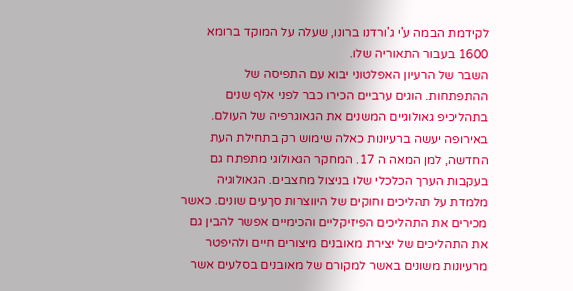לקידמת הבמה ע'י ג'ורדנו ברונו, שעלה על המוקד ברומא 1600 בעבור התאוריה שלו.
השבר של הרעיון האפלטוני יבוא עם התפיסה של ההתפתחות. הוגים ערביים הכירו כבר לפני אלף שנים בתהליכיפ גאולוגיים המשנים את הגאוגרפיה של העולם. באירופה יעשה ברעיונות כאלה שימוש רק בתחילת העת החדשה, למן המאה ה 17. המחקר הגאולוגי מתפתח גם בעקבות הערך הכלכלי שלו בניצול מחצבים. הגאולוגיה מלמדת על תהליכים וחוקים של היווצרות סךעים שונים. כאשר מכירים את התהליכים הפיזיקליים והכימיים אפשר להבין גם את התהליכים של יצירת מאובנים מיצורים חיים ולהיפטר מרעיונות משונים באשר למקורם של מאובנים בסלעים אשר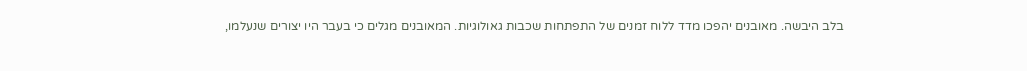בלב היבשה. מאובנים יהפכו מדד ללוח זמנים של התפתחות שכבות גאולוגיות. המאובנים מגלים כי בעבר היו יצורים שנעלמו,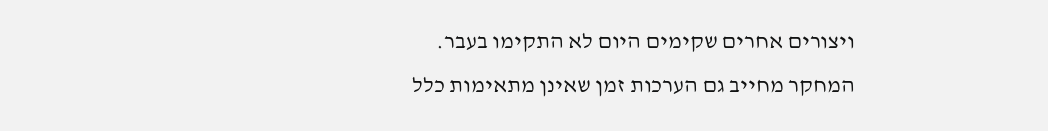ויצורים אחרים שקימים היום לא התקימו בעבר. המחקר מחייב גם הערכות זמן שאינן מתאימות כלל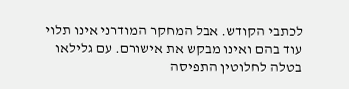לכתבי הקודש. אבל המחקר המודרני אינו תלוי עוד בהם ואינו מבקש את אישורם. עם גלילאו בטלה לחלוטין התפיסה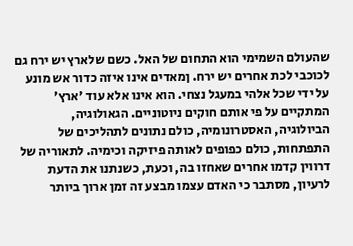שהעולם השמימי הוא התחום של האל. כשם שלארץ יש ירח גם לכוכבי לכת אחרים יש ירח. ןמאדים אינו איזה כדור אש מונע על ידי שכל אלהי במעגל נצחי. הוא אינו אלא עוד 'ארץ' המתקיים על פי אותם חוקים ניוטוניים. הגאולוגיה, הביולוגיה, האסטרונומיה, כולם נתונים לתהליכים של התפתחות, כולם כפופים לאותה פיזיקה וכימיה. לתאוריה של דרווין קדמו אחרים שאחזו בה, וכעת, כשנתנו את הדעת לרעיון, מסתבר כי האדם עצמו מבצע זה זמן ארוך ביותר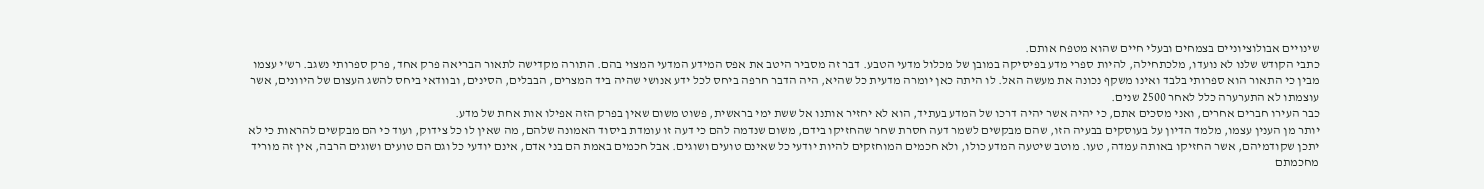שינויים אבולוציוניים בצמחים ובעלי חיים שהוא מטפח אותם.
כתבי הקודש שלנו לא נועדו, מלכתחילה, להיות ספרי מדע בפיסיקה במובן של מכלול מדעי הטבע. דבר זה מסביר היטב את אפס המידע המדעי המצוי בהם. התורה מקדישה לתאור הבריאה פרק אחד, פרק ספרותי נשגב. רש'י עצמו מבין כי התאור הוא ספרותי בלבד ואינו משקף נכונה את מעשה האל. לו היתה כאן יומרה מדעית כל שהיא, היה הדבר חרפה ביחס לכל ידע אנושי שהיה ביד המצרים, הבבלים, הסינים, ובוודאי ביחס להשג העצום של היוונים, אשר עוצמתו לא התערערה כלל לאחר 2500 שנים.
כבר העירו חברים אחרים, ואני מסכים אתם, כי יהיה אשר יהיה דרכו של המדע בעתיד, הוא לא יחזיר אותנו אל ששת ימי בראשית, פשוט משום שאין בפרק הזה אפילו אות אחת של מדע.
יותר מן הענין עצמו, מלמד הדיון על בעוסקים בבעיה הזו, שהם מבקשים לשמר דעה חסרת שחר שהחזיקו בידם, משום שנדמה להם כי דעה זו עומדת ביסוד האמונה שלהם, מה שאין לו כל צידוק, ועוד כי הם מבקשים להראות כי לא יתכן שקודמיהם, אשר החזיקו באותה עמדה, טעו. מוטב שיטעה המדע כולו, ולא חכמים המוחזקים להיות יודעי כל שאינם טועים ושוגים. אבל חכמים באמת הם בני אדם, אינם יודעי כל וגם הם טועים ושוגים הרבה, אין זה מוריד מחכמתם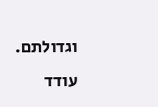וגדולתם.
עודד